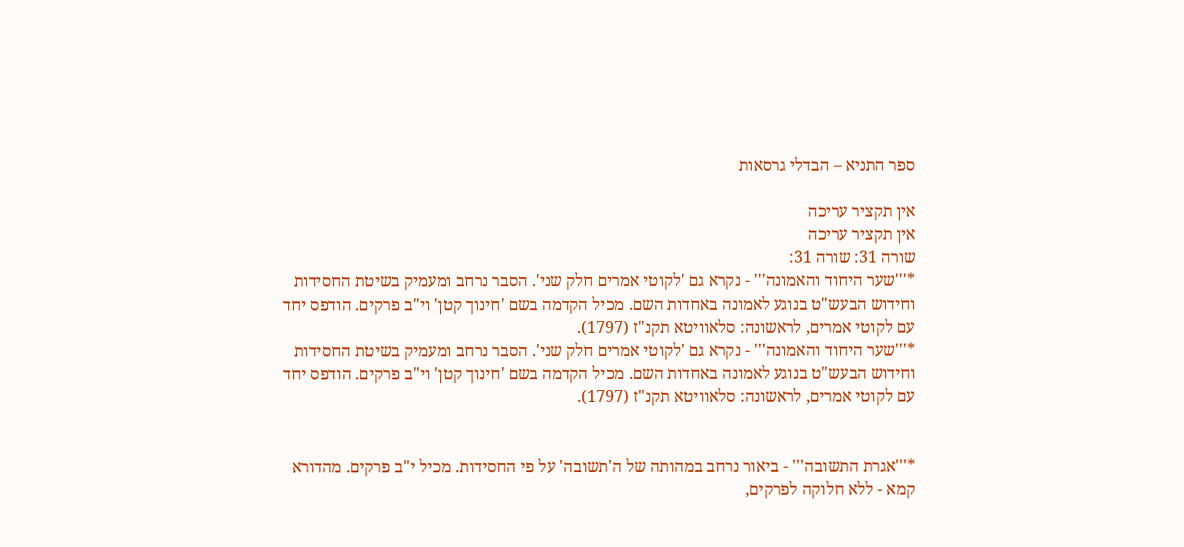ספר התניא – הבדלי גרסאות

אין תקציר עריכה
אין תקציר עריכה
שורה 31: שורה 31:
*'''שער היחוד והאמונה''' - נקרא גם 'לקוטי אמרים חלק שני'. הסבר נרחב ומעמיק בשיטת החסידות וחידוש הבעש"ט בנוגע לאמונה באחדות השם. מכיל הקדמה בשם 'חינוך קטן' וי"ב פרקים. הודפס יחד עם לקוטי אמרים, לראשונה: סלאוויטא תקנ"ז (1797).
*'''שער היחוד והאמונה''' - נקרא גם 'לקוטי אמרים חלק שני'. הסבר נרחב ומעמיק בשיטת החסידות וחידוש הבעש"ט בנוגע לאמונה באחדות השם. מכיל הקדמה בשם 'חינוך קטן' וי"ב פרקים. הודפס יחד עם לקוטי אמרים, לראשונה: סלאוויטא תקנ"ז (1797).


*'''אגרת התשובה''' - ביאור נרחב במהותה של ה'תשובה' על פי החסידות. מכיל י"ב פרקים. מהדורא קמא - ללא חלוקה לפרקים,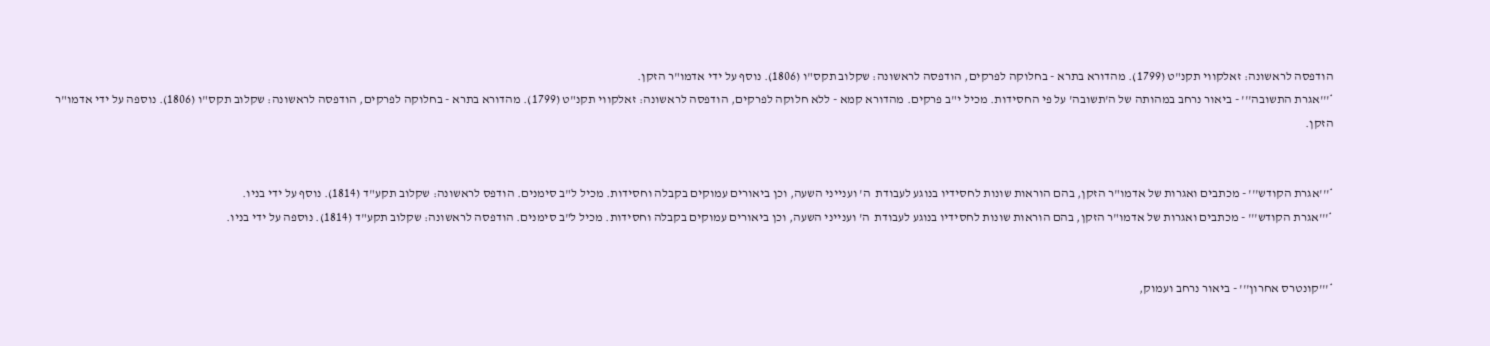הודפסה לראשונה: זאלקווי תקנ"ט (1799). מהדורא בתרא - בחלוקה לפרקים, הודפסה לראשונה: שקלוב תקס"ו (1806). נוסף על ידי אדמו"ר הזקן.
*'''אגרת התשובה''' - ביאור נרחב במהותה של ה'תשובה' על פי החסידות. מכיל י"ב פרקים. מהדורא קמא - ללא חלוקה לפרקים, הודפסה לראשונה: זאלקווי תקנ"ט (1799). מהדורא בתרא - בחלוקה לפרקים, הודפסה לראשונה: שקלוב תקס"ו (1806). נוספה על ידי אדמו"ר הזקן.


*'''אגרת הקודש''' - מכתבים ואגרות של אדמו"ר הזקן, בהם הוראות שונות לחסידיו בנוגע לעבודת  ה' וענייני השעה, וכן ביאורים עמוקים בקבלה וחסידות. מכיל ל"ב סימנים. הודפס לראשונה: שקלוב תקע"ד (1814). נוסף על ידי בניו.
*'''אגרת הקודש''' - מכתבים ואגרות של אדמו"ר הזקן, בהם הוראות שונות לחסידיו בנוגע לעבודת  ה' וענייני השעה, וכן ביאורים עמוקים בקבלה וחסידות. מכיל ל"ב סימנים. הודפסה לראשונה: שקלוב תקע"ד (1814). נוספה על ידי בניו.


*'''קונטרס אחרון''' - ביאור נרחב ועמוק,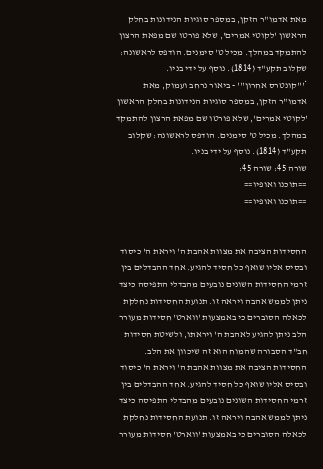מאת אדמו"ר הזקן, במספר סוגיות הנידונות בחלק הראשון 'לקוטי אמרים', שלא פורטו שם מפאת הרצון להתמקד במהלך. מכיל ט' סימנים. הודפס לראשונה: שקלוב תקע"ד (1814). נוסף על ידי בניו.
*'''קונטרס אחרון''' - ביאור נרחב ועמוק, מאת אדמו"ר הזקן, במספר סוגיות הנידונות בחלק הראשון 'לקוטי אמרים', שלא פורטו שם מפאת הרצון להתמקד במהלך. מכיל ט' סימנים. הודפס לראשונה: שקלוב תקע"ד (1814). נוסף על ידי בניו.
שורה 45: שורה 45:
==תוכנו ואופיו==
==תוכנו ואופיו==


החסידות הציבה את מצוות אהבת ה' ויראת ה' כיסוד ובסיס אליו שואף כל חסיד להגיע. אחד ההבדלים בין זרמי החסידות השונים נובעים מהבדלי התפיסה כיצד ניתן לממש אהבה ויראה זו. תנועת החסידות נחלקת לכאלה הסוברים כי באמצעות 'ווארט' חסידות מעורר הלב ניתן להגיע לאהבת ה' ויראתו, ולשיטת חסידות חב"ד הסבורה שהמוח הוא זה שיכוון את הלב.
החסידות הציבה את מצוות אהבת ה' ויראת ה' כיסוד ובסיס אליו שואף כל חסיד להגיע. אחד ההבדלים בין זרמי החסידות השונים נובעים מהבדלי התפיסה כיצד ניתן לממש אהבה ויראה זו. תנועת החסידות נחלקת לכאלה הסוברים כי באמצעות 'ווארט' חסידות מעורר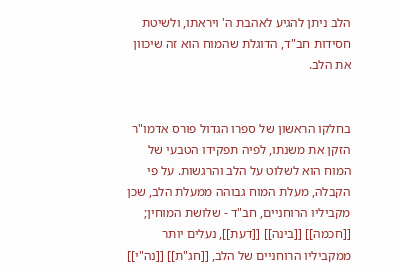הלב ניתן להגיע לאהבת ה' ויראתו, ולשיטת חסידות חב"ד, הדוגלת שהמוח הוא זה שיכוון את הלב.


בחלקו הראשון של ספרו הגדול פורס אדמו"ר הזקן את משנתו, לפיה תפקידו הטבעי של המוח הוא לשלוט על הלב והרגשות. על פי הקבלה, מעלת המוח גבוהה ממעלת הלב, שכן מקביליו הרוחניים, חב"ד - שלושת המוחין; [[חכמה]] [[בינה]] [[דעת]], נעלים יותר ממקביליו הרוחניים של הלב, [[חג"ת]] [[נה"י]]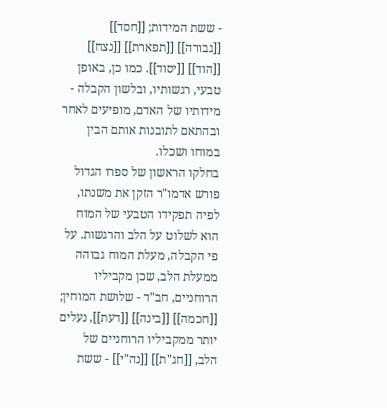- ששת המידות; [[חסד]] [[גבורה]] [[תפארת]] [[נצח]] [[הוד]] [[יסוד]]. כמו כן, באופן טבעי, רגשותיו, ובלשון הקבלה - מידותיו של האדם, מופיעים לאחר ובהתאם לתובנות אותם הבין במוחו ושכלו.
בחלקו הראשון של ספרו הגדול פורש אדמו"ר הזקן את משנתו, לפיה תפקידו הטבעי של המוח הוא לשלוט על הלב והרגשות. על פי הקבלה, מעלת המוח גבוהה ממעלת הלב, שכן מקביליו הרוחניים, חב"ד - שלושת המוחין; [[חכמה]] [[בינה]] [[דעת]], נעלים יותר ממקביליו הרוחניים של הלב, [[חג"ת]] [[נה"י]] - ששת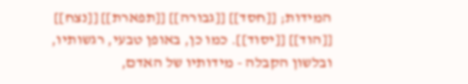המידות; [[חסד]] [[גבורה]] [[תפארת]] [[נצח]] [[הוד]] [[יסוד]]. כמו כן, באופן טבעי, רגשותיו, ובלשון הקבלה - מידותיו של האדם,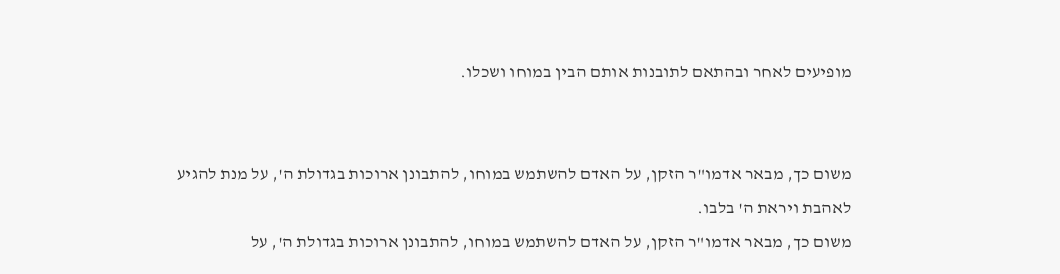מופיעים לאחר ובהתאם לתובנות אותם הבין במוחו ושכלו.


משום כך, מבאר אדמו"ר הזקן, על האדם להשתמש במוחו, להתבונן ארוכות בגדולת ה', על מנת להגיע לאהבת ויראת ה' בלבו.
משום כך, מבאר אדמו"ר הזקן, על האדם להשתמש במוחו, להתבונן ארוכות בגדולת ה', על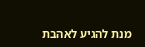מנת להגיע לאהבת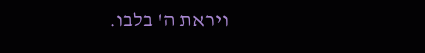ויראת ה' בלבו.